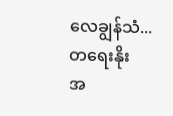လေချွန်သံ...တရေးနိုး
အ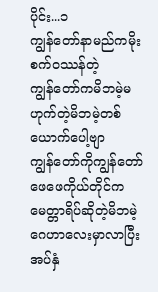ပိုင်း...၁
ကျွန်တော်နာမည်ကမိုးစက်ဝဿန်တဲ့
ကျွန်တော်ကမိဘမဲ့မဟုက်တဲ့မိဘမဲ့တစ်ယောက်ပေါ့ဗျာ
ကျွန်တော်ကိုကျွန်တော်ဖေဖေကိုယ်တိုင်ကမေတ္တာရိပ်ဆိုတဲ့မိဘမဲ့ဂေဟာလေးမှာလာပြီးအပ်နှံ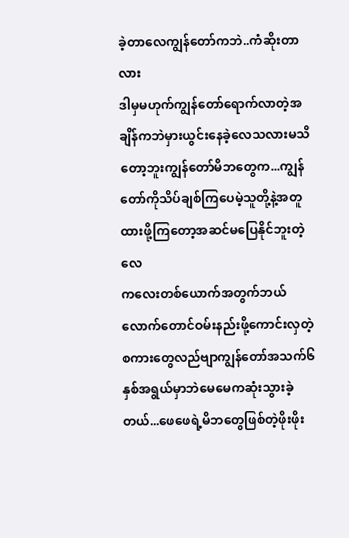ခဲ့တာလေကျွန်တော်ကဘဲ..ကံဆိုးတာလား
ဒါမှမဟုက်ကျွန်တော်ရောက်လာတဲ့အချိန်ကဘဲမှားယွင်းနေခဲ့လေသလားမသိတော့ဘူးကျွန်တော်မိဘတွေက...ကျွန်တော်ကိုသိပ်ချစ်ကြပေမဲ့သူတို့နဲ့အတူထားဖို့ကြတော့အဆင်မပြေနိုင်ဘူးတဲ့လေ
ကလေးတစ်ယောက်အတွက်ဘယ်လောက်တောင်ဝမ်းနည်းဖို့ကောင်းလှတဲ့စကားတွေလည်ဗျာကျွန်တော်အသက်၆နှစ်အရွယ်မှာဘဲမေမေကဆုံးသွားခဲ့တယ်...ဖေဖေရဲ့မိဘတွေဖြစ်တဲ့ဖိုးဖိုး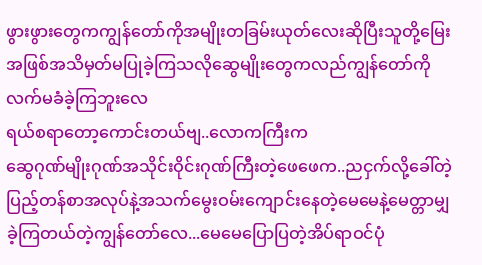ဖွားဖွားတွေကကျွန်တော်ကိုအမျိုးတခြမ်းယုတ်လေးဆိုပြီးသူတို့မြေးအဖြစ်အသိမှတ်မပြုခဲ့ကြသလိုဆွေမျိုးတွေကလည်ကျွန်တော်ကိုလက်မခံခဲ့ကြဘူးလေ
ရယ်စရာတော့ကောင်းတယ်ဗျ..လောကကြီးက
ဆွေဂုဏ်မျိုးဂုဏ်အသိုင်းဝိုင်းဂုဏ်ကြီးတဲ့ဖေဖေက..ညငှက်လို့ခေါ်တဲ့ပြည့်တန်စာအလုပ်နဲ့အသက်မွေးဝမ်းကျောင်းနေတဲ့မေမေနဲ့မေတ္တာမျှခဲ့ကြတယ်တဲ့ကျွန်တော်လေ...မေမေပြောပြတဲ့အိပ်ရာဝင်ပုံ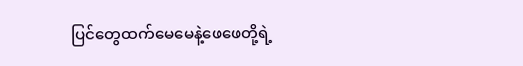ပြင်တွေထက်မေမေနဲ့ဖေဖေတို့ရဲ့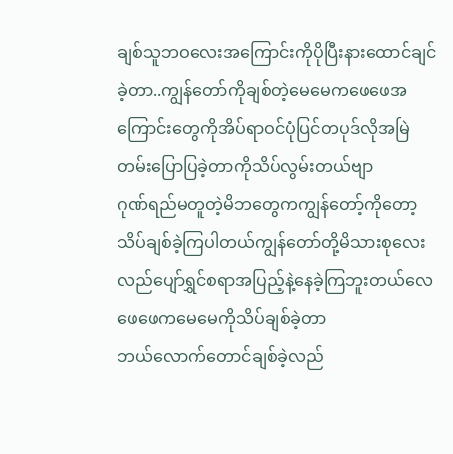ချစ်သူဘဝလေးအကြောင်းကိုပိုပြီးနားထောင်ချင်ခဲ့တာ..ကျွန်တော်ကိုချစ်တဲ့မေမေကဖေဖေအကြောင်းတွေကိုအိပ်ရာဝင်ပုံပြင်တပုဒ်လိုအမြဲတမ်းပြောပြခဲ့တာကိုသိပ်လွမ်းတယ်ဗျာ
ဂုဏ်ရည်မတူတဲ့မိဘတွေကကျွန်တော့်ကိုတော့သိပ်ချစ်ခဲ့ကြပါတယ်ကျွန်တော်တို့မိသားစုလေးလည်ပျော်ရွှင်စရာအပြည့်နဲ့နေခဲ့ကြဘူးတယ်လေ
ဖေဖေကမေမေကိုသိပ်ချစ်ခဲ့တာ
ဘယ်လောက်တောင်ချစ်ခဲ့လည်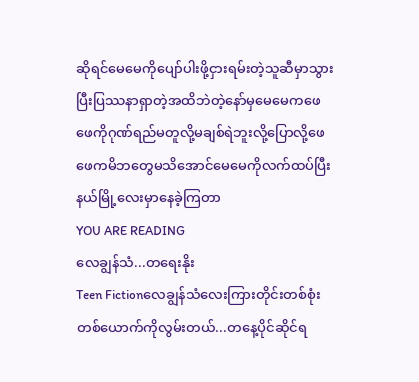ဆိုရင်မေမေကိုပျော်ပါးဖို့ငှားရမ်းတဲ့သူဆီမှာသွားပြီးပြဿနာရှာတဲ့အထိဘဲတဲ့နော်မှမေမေကဖေဖေကိုဂုဏ်ရည်မတူလို့မချစ်ရဲဘူးလို့ပြောလို့ဖေဖေကမိဘတွေမသိအောင်မေမေကိုလက်ထပ်ပြီးနယ်မြို့လေးမှာနေခဲ့ကြတာ
YOU ARE READING
လေချွန်သံ...တရေးနိုး
Teen Fictionလေချွန်သံလေးကြားတိုင်းတစ်စုံးတစ်ယောက်ကိုလွမ်းတယ်...တနေ့ပိုင်ဆိုင်ရ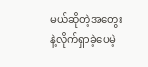မယ်ဆိုတဲ့အတွေးနဲ့လိုက်ရှာခဲ့ပေမဲ့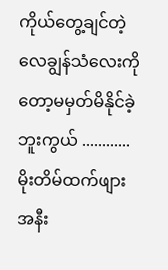ကိုယ်တွေ့ချင်တဲ့လေချွန်သံလေးကိုတော့မမှတ်မိနိုင်ခဲ့ဘူးကွယ် ............မိုးတိမ်ထက်ဖျား အနီး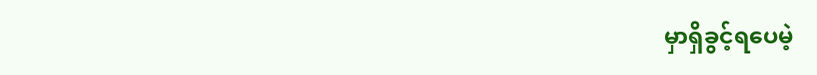မှာရှိခွင့်ရပေမဲ့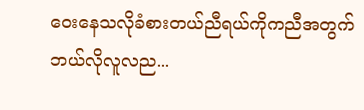ဝေးနေသလိုခံစားတယ်ညီရယ်ကိုကညီအတွက်ဘယ်လိုလူလည...